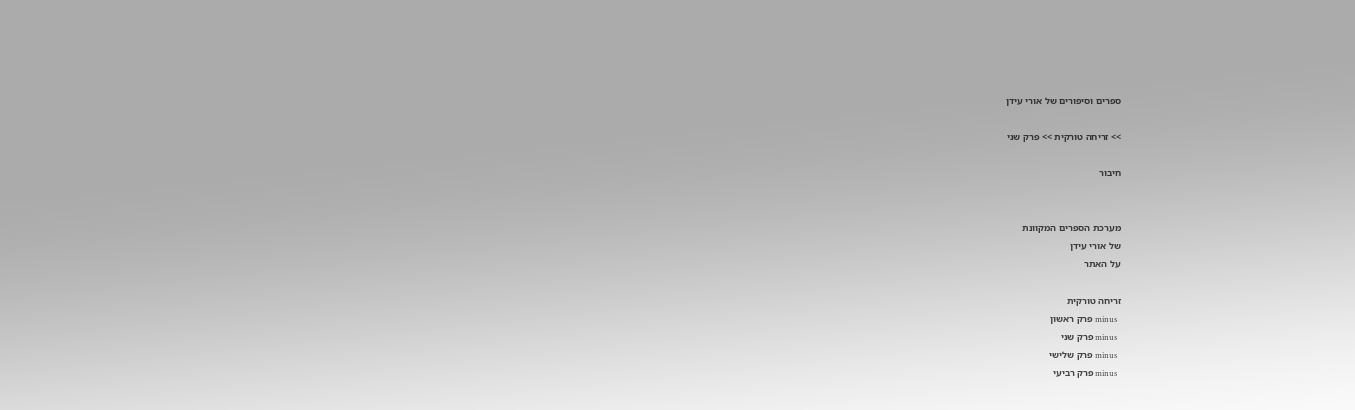ספרים וסיפורים של אורי עידן

>> זריחה טורקית >> פרק שני

חיבור


מערכת הספרים המקוונת
של אורי עידן
על האתר

זריחה טורקית
  minus פרק ראשון
  minus פרק שני
  minus פרק שלישי
  minus פרק רביעי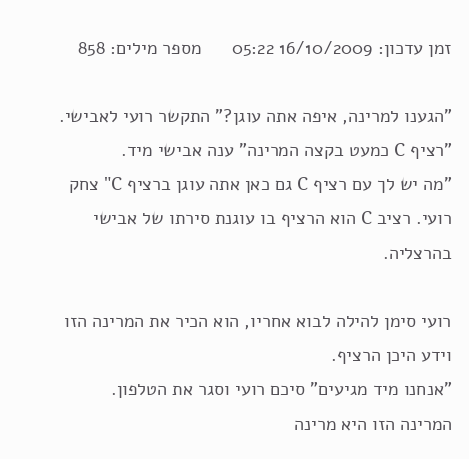זמן עדכון: 16/10/2009 05:22      מספר מילים: 858

"הגענו למרינה, איפה אתה עוגן?" התקשר רועי לאבישי.
"רציף C כמעט בקצה המרינה" ענה אבישי מיד.
"מה יש לך עם רציף C גם כאן אתה עוגן ברציף C" צחק רועי. רציב C הוא הרציף בו עוגנת סירתו של אבישי בהרצליה.

רועי סימן להילה לבוא אחריו, הוא הכיר את המרינה הזו וידע היכן הרציף.
"אנחנו מיד מגיעים" סיכם רועי וסגר את הטלפון.
המרינה הזו היא מרינה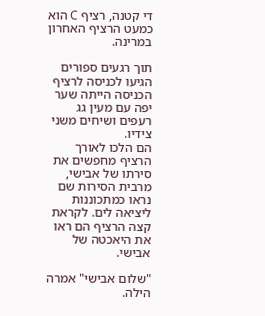די קטנה, רציף C הוא כמעט הרציף האחרון במרינה.

תוך רגעים ספורים הגיעו לכניסה לרציף הכניסה הייתה שער יפה עם מעין גג רעפים ושיחים משני צידיו.
הם הלכו לאורך הרציף מחפשים את סירתו של אבישי, מרבית הסירות שם נראו כמתכוננות ליציאה לים. לקראת קצה הרציף הם ראו את היאכטה של אבישי.

"שלום אבישי" אמרה הילה.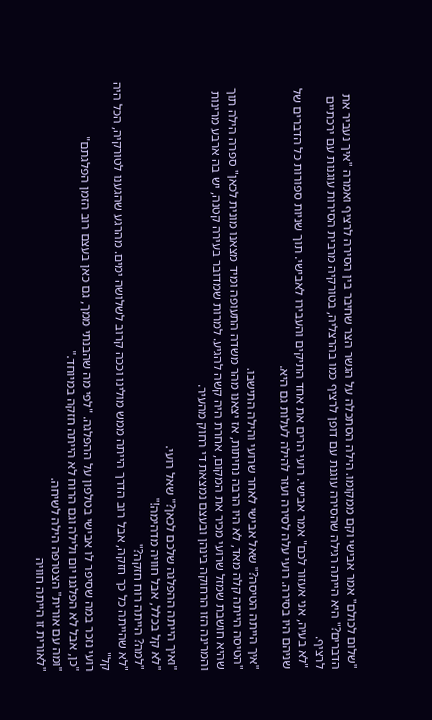"שלום לכולם" אמר אבישי וקם ממקומו. הילה הסתכלה על הגשר הצר שחיבר בין הסירה לרציף ואמרה "איך נעביר את הדברים?" היא הייתה רגילה שהסירה עוגנת עם דופן לרציף כמו בהרצליה, בטורקיה מרבית הסירות עוגנות עם ירכתיים לרציף.
"לא בעיה, אני אעזור לכם" אמר אבישי. רועי הרים את אחד התיקים והעבירו לאבישי. תוך שניות ספורות כל הדברים של שניהם היו בסירה. רועי עלה לסירה ועזר להילה לעלות גם היא.

"איך הייתה הטיסה?" שאל אבישי לאחר שרועי והילה התישבו.
"הטיסה הייתה קלה מאד, לא היו הרבה נחיתות, אז יצאנו מהר משדה התעופה ומיד מצאנו מונית לכאן" ספרה הילה תוך שהיא חושבת שמזל שרועי מכיר את המקום, אחרת היה קשה להגיע. למרות שמדובר בעירה קטנה, יש בה ארבע מרינות והמרינה הזו הרחוקה בינהן ובעצם נמצאת די רחוק מהעיר.

"ואיך הייתה ההפלגה שלכם לכאן?" שאל רועי.
"לא קל בכלל, אבל חוויה מדהימה!"
"למה? הייתה רוח חזקה?"
"לא שהייתה כל כך חזקה, אבל רוב הדרך הייתה ממש מולינו וככה קרוב לשלושה ימים. מהרגע שהגענו לטורקיה, הכל היה קל"
רועי נזכר במה שסיפר לו אבישי בטלפון על ההפלגה. "לפי מה שהבנתי ממך, גם כאן בעצם רוב הזמן הפלגתם"
"כן, אבל לא הפלגנו יום ולילה וגם הרוח לא הייתה חזקה במיוחד."
"ומה עם אורית" הצטרפה הילה לשיחה.
"לאורית זו הייתה חוויה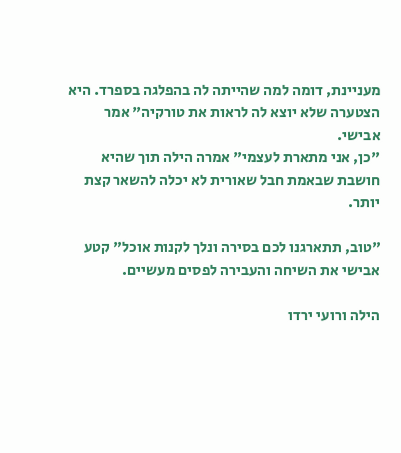מעניינת, דומה למה שהייתה לה בהפלגה בספרד. היא הצטערה שלא יוצא לה לראות את טורקיה" אמר אבישי.
"כן, אני מתארת לעצמי" אמרה הילה תוך שהיא חושבת שבאמת חבל שאורית לא יכלה להשאר קצת יותר.

"טוב, תתארגנו לכם בסירה ונלך לקנות אוכל" קטע אבישי את השיחה והעבירה לפסים מעשיים.

הילה ורועי ירדו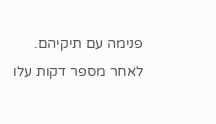פנימה עם תיקיהם. לאחר מספר דקות עלו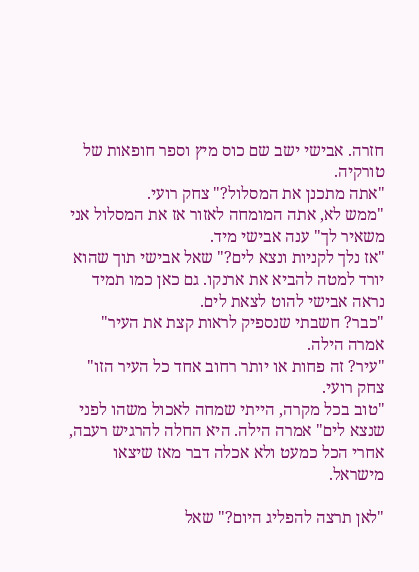חזרה. אבישי ישב שם כוס מיץ וספר חופאות של טורקיה.
"אתה מתכנן את המסלול?" צחק רועי.
"ממש לא, אתה המומחה לאזור אז את המסלול אני משאיר לך" ענה אבישי מיד.
"אז נלך לקניות ונצא לים?" שאל אבישי תוך שהוא יורד למטה להביא את ארנקו. גם כאן כמו תמיד נראה אבישי להוט לצאת לים.
"כבר? חשבתי שנספיק לראות קצת את העיר" אמרה הילה.
"עיר? זה פחות או יותר רחוב אחד כל העיר הזו" צחק רועי.
"טוב בכל מקרה, הייתי שמחה לאכול משהו לפני שנצא לים" אמרה הילה. היא החלה להרגיש רעבה, אחרי הכל כמעט ולא אכלה דבר מאז שיצאו מישראל.

"לאן תרצה להפליג היום?" שאל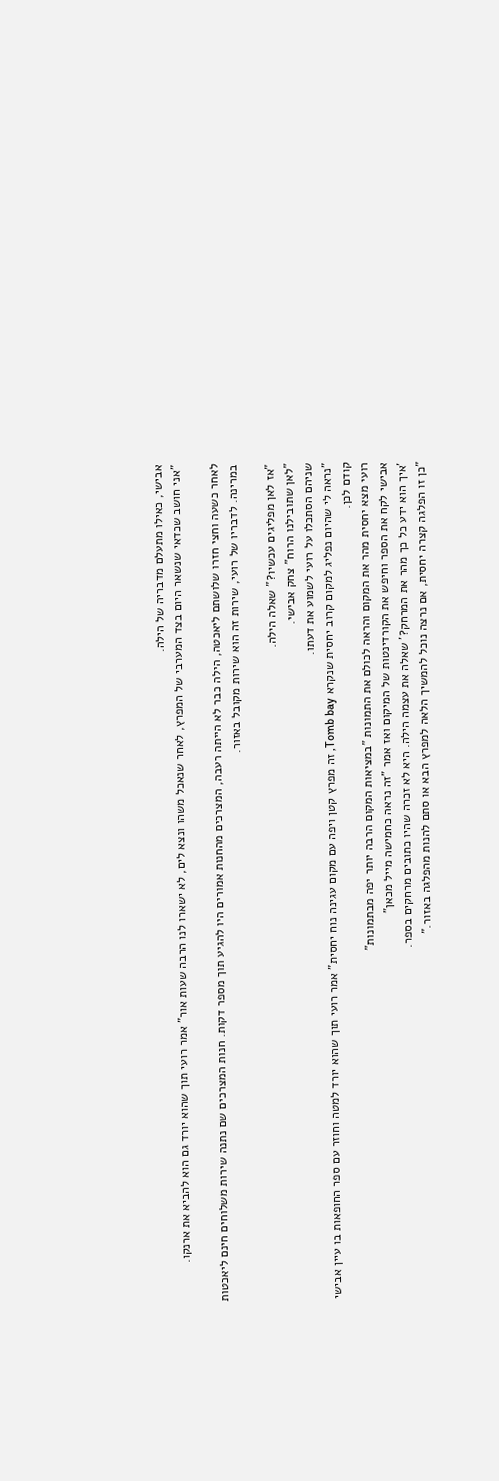אבישי, כאילו מתעלם מדבריה של הילה.
"אני חושב שכדאי שנשאר היום בצד המערבי של המפרץ, לאחר שנאכל משהו ונצא לים, לא ישארו לנו הרבה שעות אור" אמר רועי תוך שהוא יורד גם הוא להביא את ארנקו.

לאחר כשעה וחצי חזרו שלושתם ליאכטה, הילה כבר לא הייתה רעבה, המצרכים מהחנות אמורים היו להגיע תוך מספר דקות. חנות המצרכים שם נתנה שירות משלוחים חינם ליאכטות במרינה. לדבריו של רועי, שירות זה הוא שירות מקובל באזור.

"אז לאן מפליגים עכשיו?" שאלה הילה.
"לאן שתובילנו הרוח" צחק אבישי.
שניהם הסתכלו על רועי לשמוע את דעתו.
"נראה לי שהיום נפליג למקום קרוב יחסית שנקרא Tomb bay, זה מפרץ קטן ויפה עם מקום עגינה נוח יחסית" אמר רועי תוך שהוא יורד למטה וחוזר עם ספר החופאות בו עיין אבישי קודם לכן.
רועי מצא יחסית מהר את המקום והראה לכולם את התמונות "במציאות המקום הרבה יותר יפה מבתמונות"
אבישי לקח את הספר וחיפש את הקורדינטות של המיקום ואז אמר "זה נראה כחמישה מייל מכאן"
'איך הוא ידע כל כך מהר את המרחק?' שאלה את עצמה הילה. היא לא זכרה שהיו כתובים מרחקים בספר.
"כן זו הפלגה קצרה יחסית, אם נרצה נוכל להמשיך הלאה למפרץ הבא או סתם להנות מהפלגה באזור."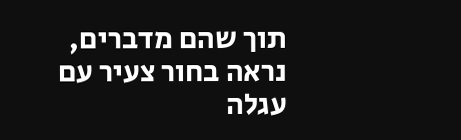תוך שהם מדברים, נראה בחור צעיר עם עגלה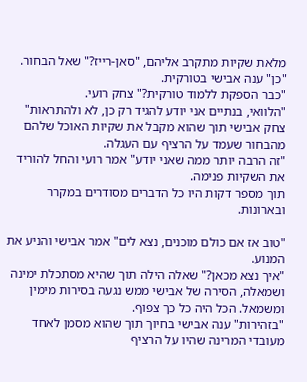מלאת שקיות מתקרב אליהם, "סאן-רייז?" שאל הבחור.
"כן" ענה אבישי בטורקית.
"כבר הספקת ללמוד טורקית?" צחק רועי.
"הלוואי, בנתיים אני יודע להגיד רק כן, לא ולהתראות" צחק אבישי תוך שהוא מקבל את שקיות האוכל שלהם מהבחור שעמד על הרציף עם העגלה.
"זה הרבה יותר ממה שאני יודע" אמר רועי והחל להוריד את השקיות פנימה.
תוך מספר דקות היו כל הדברים מסודרים במקרר ובארונות.

"טוב אז אם כולם מוכנים, נצא לים" אמר אבישי והניע את המנוע.
"איך נצא מכאן?" שאלה הילה תוך שהיא מסתכלת ימינה ושמאלה, הסירה של אבישי ממש נגעה בסירות מימין ומשמאל. הכל היה כל כך צפוף.
"בזהירות" ענה אבישי בחיוך תוך שהוא מסמן לאחד מעובדי המרינה שהיו על הרציף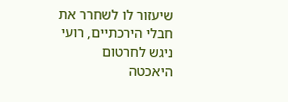שיעזור לו לשחרר את חבלי הירכתיים, רועי ניגש לחרטום היאכטה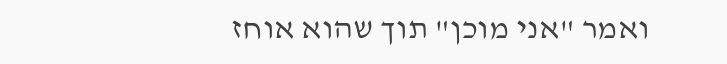ואמר "אני מוכן" תוך שהוא אוחז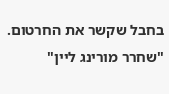בחבל שקשר את החרטום. "שחרר מורינג ליין"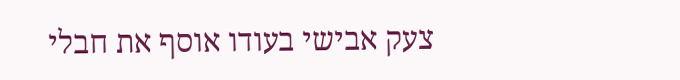צעק אבישי בעודו אוסף את חבלי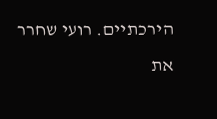הירכתיים. רועי שחרר את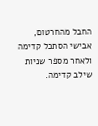החבל מהחרטום, אבישי הסתכל קדימה ולאחר מספר שניות שילב קדימה.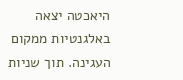היאכטה יצאה באלגנטיות ממקום העגינה. תוך שניות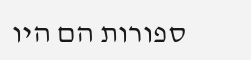ספורות הם היו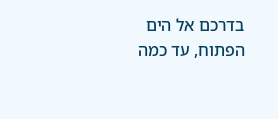בדרכם אל הים הפתוח, עד כמה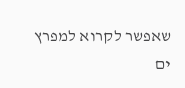שאפשר לקרוא למפרץ ים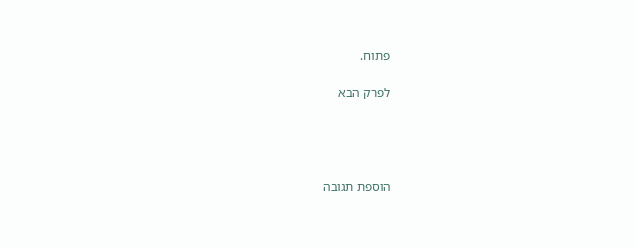פתוח.

לפרק הבא




הוספת תגובה